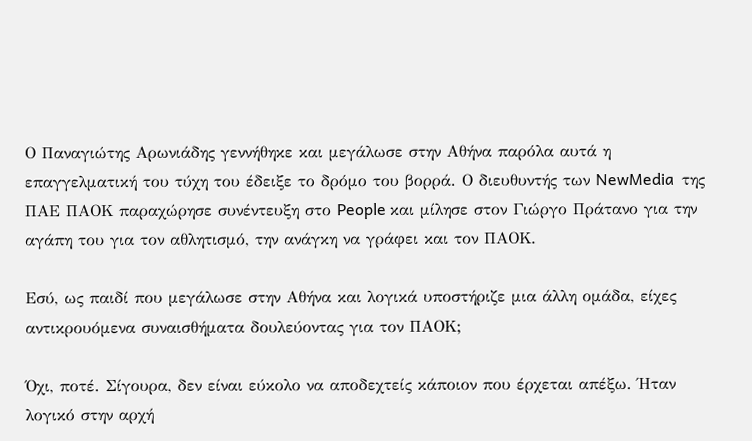Ο Παναγιώτης Αρωνιάδης γεννήθηκε και μεγάλωσε στην Αθήνα παρόλα αυτά η επαγγελματική του τύχη του έδειξε το δρόμο του βορρά. Ο διευθυντής των NewMedia  της ΠΑΕ ΠΑΟΚ παραχώρησε συνέντευξη στο People και μίλησε στον Γιώργο Πράτανο για την αγάπη του για τον αθλητισμό, την ανάγκη να γράφει και τον ΠΑΟΚ.

Εσύ, ως παιδί που μεγάλωσε στην Αθήνα και λογικά υποστήριζε μια άλλη ομάδα, είχες αντικρουόμενα συναισθήματα δουλεύοντας για τον ΠΑΟΚ;

Όχι, ποτέ. Σίγουρα, δεν είναι εύκολο να αποδεχτείς κάποιον που έρχεται απέξω. Ήταν λογικό στην αρχή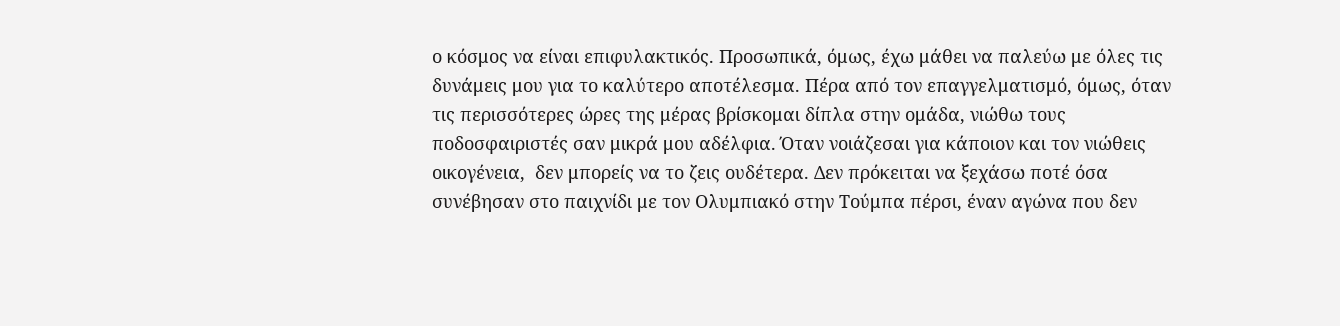ο κόσμος να είναι επιφυλακτικός. Προσωπικά, όμως, έχω μάθει να παλεύω με όλες τις δυνάμεις μου για το καλύτερο αποτέλεσμα. Πέρα από τον επαγγελματισμό, όμως, όταν τις περισσότερες ώρες της μέρας βρίσκομαι δίπλα στην ομάδα, νιώθω τους ποδοσφαιριστές σαν μικρά μου αδέλφια. Όταν νοιάζεσαι για κάποιον και τον νιώθεις οικογένεια,  δεν μπορείς να το ζεις ουδέτερα. Δεν πρόκειται να ξεχάσω ποτέ όσα συνέβησαν στο παιχνίδι με τον Ολυμπιακό στην Τούμπα πέρσι, έναν αγώνα που δεν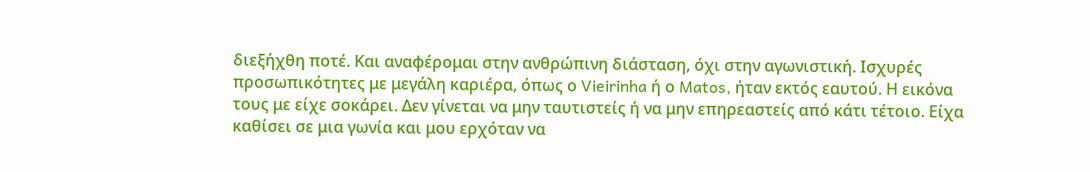διεξήχθη ποτέ. Και αναφέρομαι στην ανθρώπινη διάσταση, όχι στην αγωνιστική. Ισχυρές προσωπικότητες με μεγάλη καριέρα, όπως ο Vieirinha ή ο Matos, ήταν εκτός εαυτού. Η εικόνα τους με είχε σοκάρει. Δεν γίνεται να μην ταυτιστείς ή να μην επηρεαστείς από κάτι τέτοιο. Είχα καθίσει σε μια γωνία και μου ερχόταν να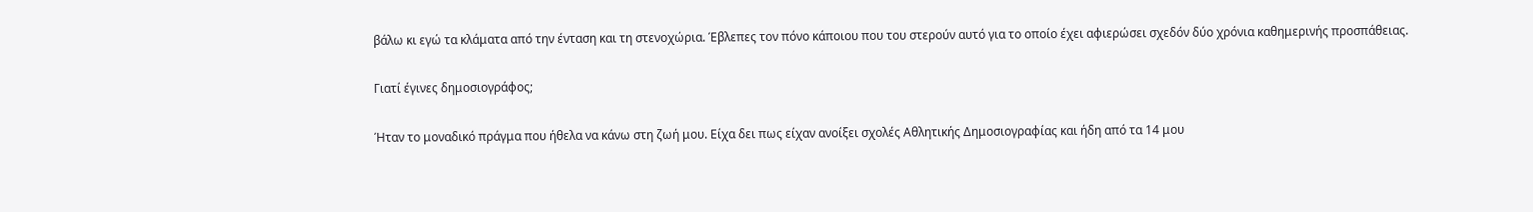βάλω κι εγώ τα κλάματα από την ένταση και τη στενοχώρια. Έβλεπες τον πόνο κάποιου που του στερούν αυτό για το οποίο έχει αφιερώσει σχεδόν δύο χρόνια καθημερινής προσπάθειας.

Γιατί έγινες δημοσιογράφος;

Ήταν το μοναδικό πράγμα που ήθελα να κάνω στη ζωή μου. Είχα δει πως είχαν ανοίξει σχολές Αθλητικής Δημοσιογραφίας και ήδη από τα 14 μου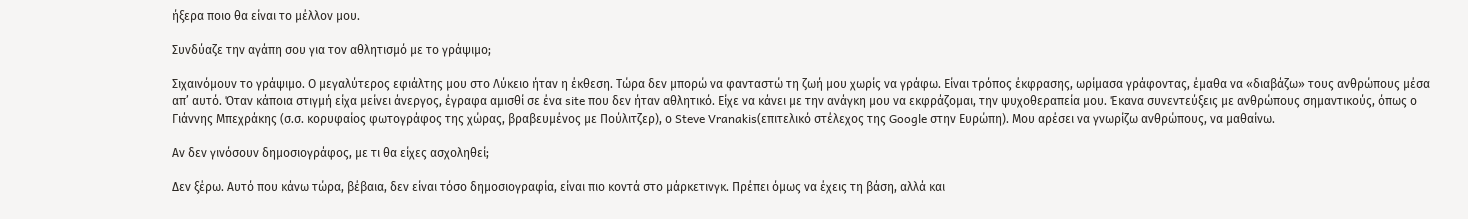ήξερα ποιο θα είναι το μέλλον μου.

Συνδύαζε την αγάπη σου για τον αθλητισμό με το γράψιμο;

Σιχαινόμουν το γράψιμο. Ο μεγαλύτερος εφιάλτης μου στο Λύκειο ήταν η έκθεση. Τώρα δεν μπορώ να φανταστώ τη ζωή μου χωρίς να γράφω. Είναι τρόπος έκφρασης, ωρίμασα γράφοντας, έμαθα να «διαβάζω» τους ανθρώπους μέσα απ’ αυτό. Όταν κάποια στιγμή είχα μείνει άνεργος, έγραφα αμισθί σε ένα site που δεν ήταν αθλητικό. Είχε να κάνει με την ανάγκη μου να εκφράζομαι, την ψυχοθεραπεία μου. Έκανα συνεντεύξεις με ανθρώπους σημαντικούς, όπως ο Γιάννης Μπεχράκης (σ.σ. κορυφαίος φωτογράφος της χώρας, βραβευμένος με Πούλιτζερ), ο Steve Vranakis(επιτελικό στέλεχος της Google στην Ευρώπη). Μου αρέσει να γνωρίζω ανθρώπους, να μαθαίνω.

Αν δεν γινόσουν δημοσιογράφος, με τι θα είχες ασχοληθεί;

Δεν ξέρω. Αυτό που κάνω τώρα, βέβαια, δεν είναι τόσο δημοσιογραφία, είναι πιο κοντά στο μάρκετινγκ. Πρέπει όμως να έχεις τη βάση, αλλά και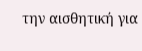την αισθητική για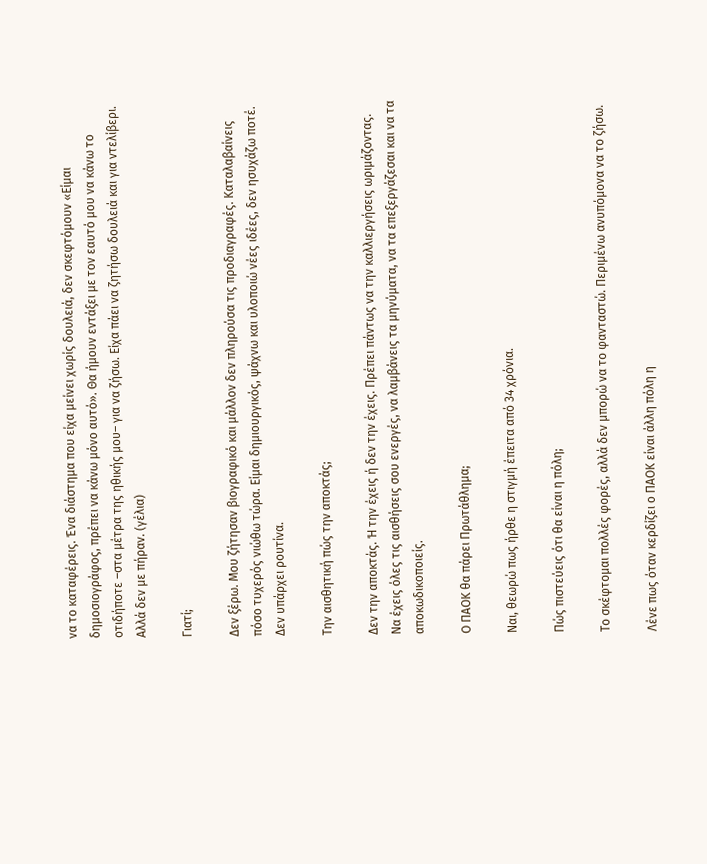να το καταφέρεις. Ένα διάστημα που είχα μείνει χωρίς δουλειά, δεν σκεφτόμουν «Είμαι δημοσιογράφος, πρέπει να κάνω μόνο αυτό». Θα ήμουν εντάξει με τον εαυτό μου να κάνω το οτιδήποτε –στα μέτρα της ηθικής μου– για να ζήσω. Είχα πάει να ζητήσω δουλειά και για ντελίβερι. Αλλά δεν με πήραν. (γέλια)

Γιατί;

Δεν ξέρω. Μου ζήτησαν βιογραφικό και μάλλον δεν πληρούσα τις προδιαγραφές. Καταλαβαίνεις πόσο τυχερός νιώθω τώρα. Είμαι δημιουργικός, ψάχνω και υλοποιώ νέες ιδέες, δεν ησυχάζω ποτέ. Δεν υπάρχει ρουτίνα.

Την αισθητική πώς την αποκτάς;

Δεν την αποκτάς. Ή την έχεις ή δεν την έχεις. Πρέπει πάντως να την καλλιεργήσεις ωριμάζοντας. Να έχεις όλες τις αισθήσεις σου ενεργές, να λαμβάνεις τα μηνύματα, να τα επεξεργάζεσαι και να τα αποκωδικοποιείς.

Ο ΠΑΟΚ θα πάρει Πρωτάθλημα;

Ναι, θεωρώ πως ήρθε η στιγμή έπειτα από 34 χρόνια.

Πώς πιστεύεις ότι θα είναι η πόλη;

Το σκέφτομαι πολλές φορές, αλλά δεν μπορώ να το φανταστώ. Περιμένω ανυπόμονα να το ζήσω.

Λένε πως όταν κερδίζει ο ΠΑΟΚ είναι άλλη πόλη η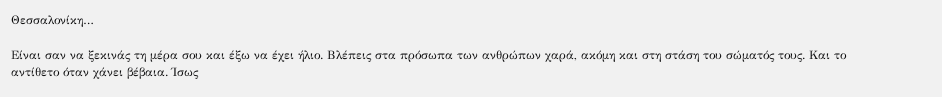Θεσσαλονίκη…

Είναι σαν να ξεκινάς τη μέρα σου και έξω να έχει ήλιο. Βλέπεις στα πρόσωπα των ανθρώπων χαρά, ακόμη και στη στάση του σώματός τους. Και το αντίθετο όταν χάνει βέβαια. Ίσως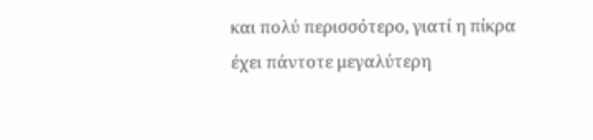και πολύ περισσότερο, γιατί η πίκρα έχει πάντοτε μεγαλύτερη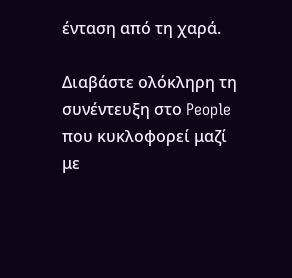ένταση από τη χαρά.

Διαβάστε ολόκληρη τη συνέντευξη στο People που κυκλοφορεί μαζί με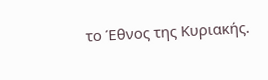το Έθνος της Κυριακής.